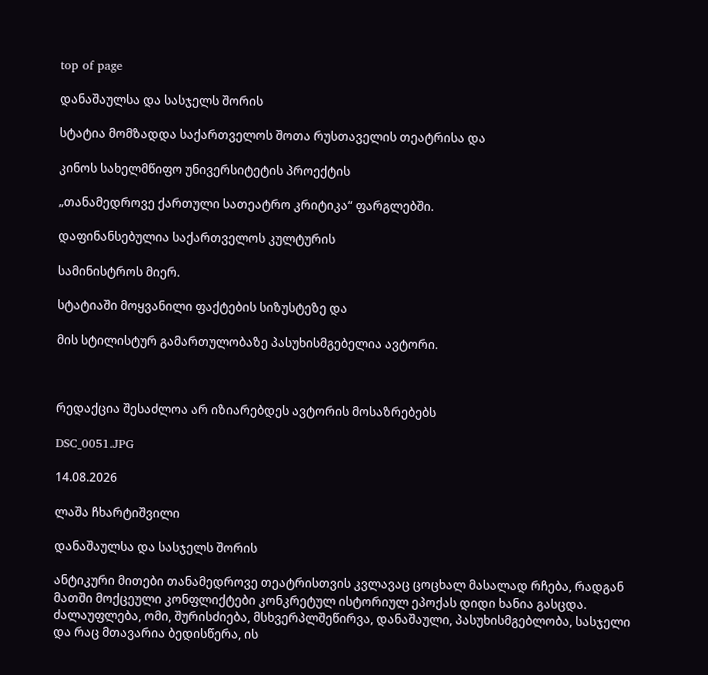top of page

დანაშაულსა და სასჯელს შორის

სტატია მომზადდა საქართველოს შოთა რუსთაველის თეატრისა და

კინოს სახელმწიფო უნივერსიტეტის პროექტის

„თანამედროვე ქართული სათეატრო კრიტიკა“ ფარგლებში.

დაფინანსებულია საქართველოს კულტურის

სამინისტროს მიერ.

სტატიაში მოყვანილი ფაქტების სიზუსტეზე და

მის სტილისტურ გამართულობაზე პასუხისმგებელია ავტორი.



რედაქცია შესაძლოა არ იზიარებდეს ავტორის მოსაზრებებს

DSC_0051.JPG

14.08.2026

ლაშა ჩხარტიშვილი

დანაშაულსა და სასჯელს შორის

ანტიკური მითები თანამედროვე თეატრისთვის კვლავაც ცოცხალ მასალად რჩება, რადგან მათში მოქცეული კონფლიქტები კონკრეტულ ისტორიულ ეპოქას დიდი ხანია გასცდა. ძალაუფლება, ომი, შურისძიება, მსხვერპლშეწირვა, დანაშაული, პასუხისმგებლობა, სასჯელი და რაც მთავარია ბედისწერა, ის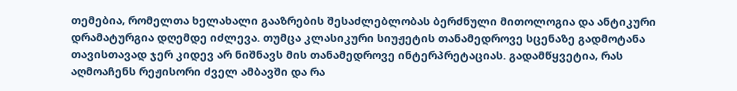თემებია, რომელთა ხელახალი გააზრების შესაძლებლობას ბერძნული მითოლოგია და ანტიკური დრამატურგია დღემდე იძლევა. თუმცა კლასიკური სიუჟეტის თანამედროვე სცენაზე გადმოტანა თავისთავად ჯერ კიდევ არ ნიშნავს მის თანამედროვე ინტერპრეტაციას. გადამწყვეტია, რას აღმოაჩენს რეჟისორი ძველ ამბავში და რა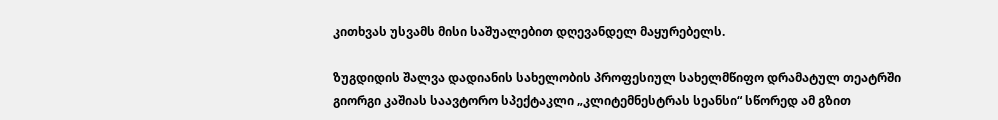კითხვას უსვამს მისი საშუალებით დღევანდელ მაყურებელს.

ზუგდიდის შალვა დადიანის სახელობის პროფესიულ სახელმწიფო დრამატულ თეატრში გიორგი კაშიას საავტორო სპექტაკლი „კლიტემნესტრას სეანსი“ სწორედ ამ გზით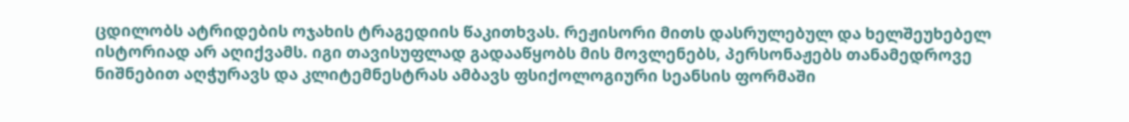ცდილობს ატრიდების ოჯახის ტრაგედიის წაკითხვას. რეჟისორი მითს დასრულებულ და ხელშეუხებელ ისტორიად არ აღიქვამს. იგი თავისუფლად გადააწყობს მის მოვლენებს, პერსონაჟებს თანამედროვე ნიშნებით აღჭურავს და კლიტემნესტრას ამბავს ფსიქოლოგიური სეანსის ფორმაში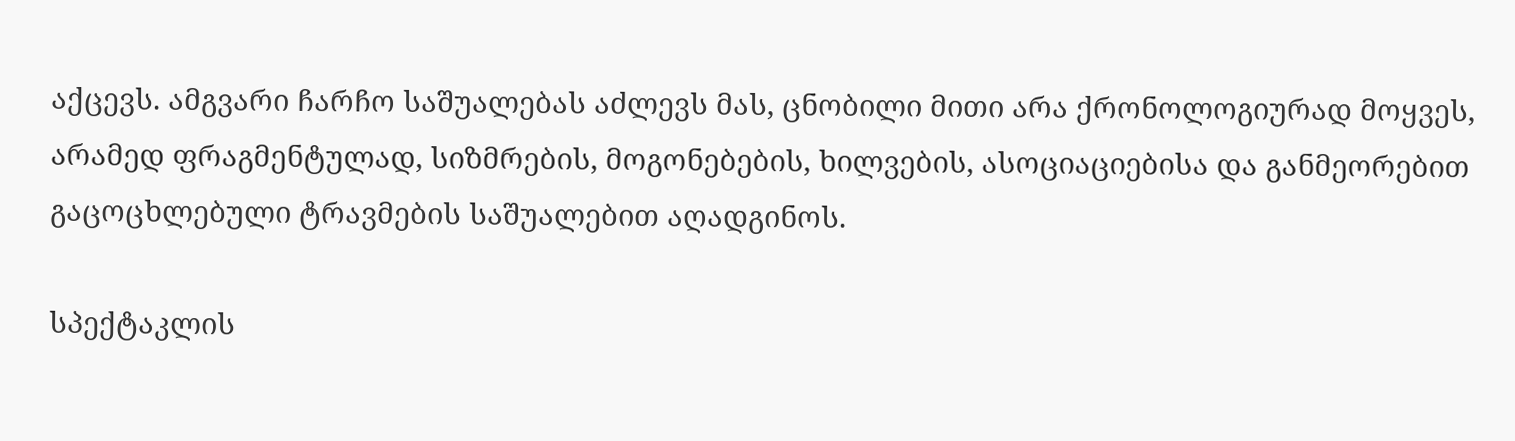აქცევს. ამგვარი ჩარჩო საშუალებას აძლევს მას, ცნობილი მითი არა ქრონოლოგიურად მოყვეს, არამედ ფრაგმენტულად, სიზმრების, მოგონებების, ხილვების, ასოციაციებისა და განმეორებით გაცოცხლებული ტრავმების საშუალებით აღადგინოს.

სპექტაკლის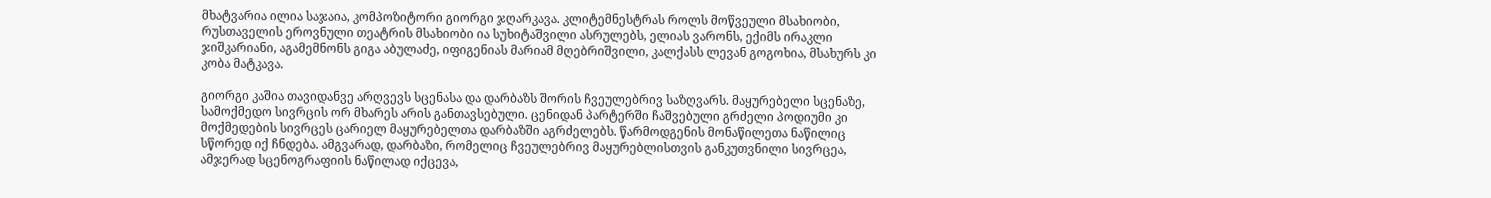მხატვარია ილია საჯაია, კომპოზიტორი გიორგი ჯღარკავა. კლიტემნესტრას როლს მოწვეული მსახიობი, რუსთაველის ეროვნული თეატრის მსახიობი ია სუხიტაშვილი ასრულებს, ელიას ვარონს, ექიმს ირაკლი ჯიშკარიანი, აგამემნონს გიგა აბულაძე, იფიგენიას მარიამ მღებრიშვილი, კალქასს ლევან გოგოხია, მსახურს კი კობა მატკავა.

გიორგი კაშია თავიდანვე არღვევს სცენასა და დარბაზს შორის ჩვეულებრივ საზღვარს. მაყურებელი სცენაზე, სამოქმედო სივრცის ორ მხარეს არის განთავსებული. ცენიდან პარტერში ჩაშვებული გრძელი პოდიუმი კი მოქმედების სივრცეს ცარიელ მაყურებელთა დარბაზში აგრძელებს. წარმოდგენის მონაწილეთა ნაწილიც სწორედ იქ ჩნდება. ამგვარად, დარბაზი, რომელიც ჩვეულებრივ მაყურებლისთვის განკუთვნილი სივრცეა, ამჯერად სცენოგრაფიის ნაწილად იქცევა,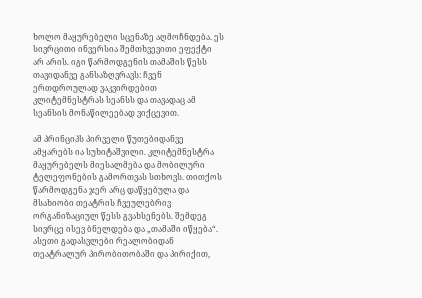ხოლო მაყურებელი სცენაზე აღმოჩნდება. ეს სივრცითი ინვერსია შემთხვევითი ეფექტი არ არის. იგი წარმოდგენის თამაშის წესს თავიდანვე განსაზღვრავს: ჩვენ ერთდროულად ვაკვირდებით კლიტემნესტრას სეანსს და თავადაც ამ სეანსის მონაწილეებად ვიქცევით.

ამ პრინციპს პირველი წუთებიდანვე ამყარებს ია სუხიტაშვილი. კლიტემნესტრა მაყურებელს მიესალმება და მობილური ტელეფონების გამორთვას სთხოვს. თითქოს წარმოდგენა ჯერ არც დაწყებულა და მსახიობი თეატრის ჩვეულებრივ ორგანიზაციულ წესს გვახსენებს. შემდეგ სივრცე ისევ ბნელდება და „თამაში იწყება“. ასეთი გადასვლები რეალობიდან თეატრალურ პირობითობაში და პირიქით,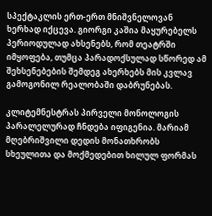სპექტაკლის ერთ-ერთ მნიშვნელოვან ხერხად იქცევა. გიორგი კაშია მაყურებელს პერიოდულად ახსენებს, რომ თეატრში იმყოფება, თუმცა პარადოქსულად სწორედ ამ შეხსენებების შემდეგ ახერხებს მის კვლავ გამოგონილ რეალობაში დაბრუნებას.

კლიტემნესტრას პირველი მონოლოგის პარალელურად ჩნდება იფიგენია. მარიამ მღებრიშვილი დედის მონათხრობს სხეულითა და მოქმედებით ხილულ ფორმას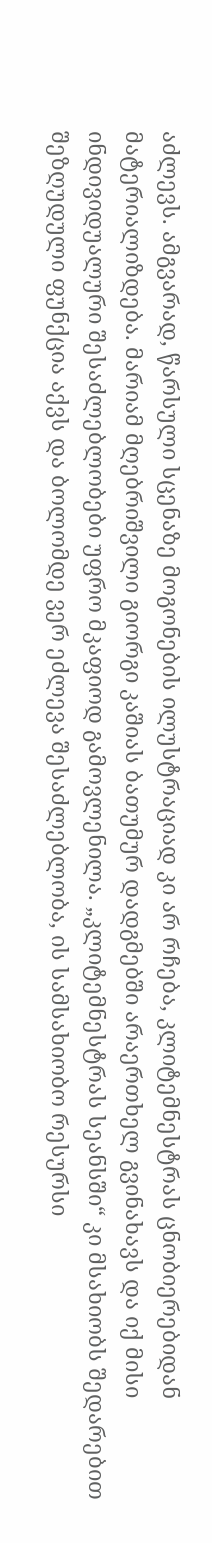აძლევს. ამგვარად, წარსული სცენაზე მოგონების ილუსტრაციად კი არ რჩება, კლიტემნესტრას ცნობიერებიდან მატერიალიზდება. მარიამ მღებრიშვილი გიორგი კაშიას ბათუმურ დადგმებში არაერთხელ გვინახავს და იქ მისი ინდივიდუალური შესაძლებლობები უფრო მკაფიოდ გამოვლენილა. „კლიტემნესტრას სეანსში“ კი მსახიობს შედარებით შეზღუდული ფუნქცია აქვს და ბოლომდე ვერ ეძლევა შესაძლებლობა, ის სამსახიობო რესურსი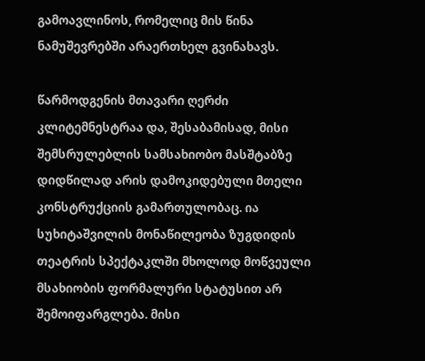გამოავლინოს, რომელიც მის წინა ნამუშევრებში არაერთხელ გვინახავს.

წარმოდგენის მთავარი ღერძი კლიტემნესტრაა და, შესაბამისად, მისი შემსრულებლის სამსახიობო მასშტაბზე დიდწილად არის დამოკიდებული მთელი კონსტრუქციის გამართულობაც. ია სუხიტაშვილის მონაწილეობა ზუგდიდის თეატრის სპექტაკლში მხოლოდ მოწვეული მსახიობის ფორმალური სტატუსით არ შემოიფარგლება. მისი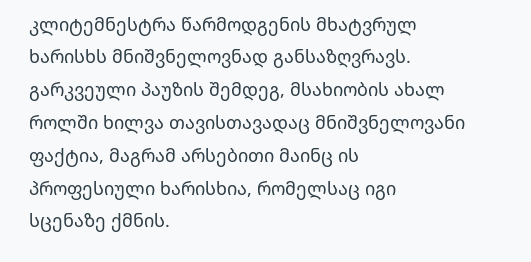კლიტემნესტრა წარმოდგენის მხატვრულ ხარისხს მნიშვნელოვნად განსაზღვრავს. გარკვეული პაუზის შემდეგ, მსახიობის ახალ როლში ხილვა თავისთავადაც მნიშვნელოვანი ფაქტია, მაგრამ არსებითი მაინც ის პროფესიული ხარისხია, რომელსაც იგი სცენაზე ქმნის.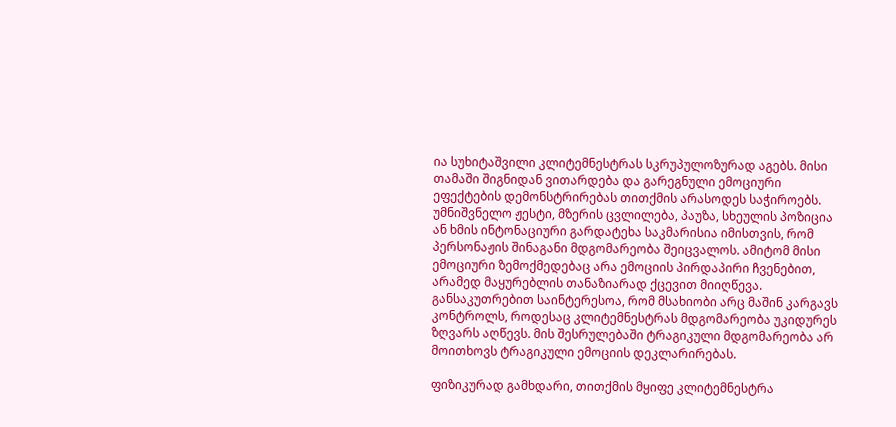ია სუხიტაშვილი კლიტემნესტრას სკრუპულოზურად აგებს. მისი თამაში შიგნიდან ვითარდება და გარეგნული ემოციური ეფექტების დემონსტრირებას თითქმის არასოდეს საჭიროებს. უმნიშვნელო ჟესტი, მზერის ცვლილება, პაუზა, სხეულის პოზიცია ან ხმის ინტონაციური გარდატეხა საკმარისია იმისთვის, რომ პერსონაჟის შინაგანი მდგომარეობა შეიცვალოს. ამიტომ მისი ემოციური ზემოქმედებაც არა ემოციის პირდაპირი ჩვენებით, არამედ მაყურებლის თანაზიარად ქცევით მიიღწევა. განსაკუთრებით საინტერესოა, რომ მსახიობი არც მაშინ კარგავს კონტროლს, როდესაც კლიტემნესტრას მდგომარეობა უკიდურეს ზღვარს აღწევს. მის შესრულებაში ტრაგიკული მდგომარეობა არ მოითხოვს ტრაგიკული ემოციის დეკლარირებას.

ფიზიკურად გამხდარი, თითქმის მყიფე კლიტემნესტრა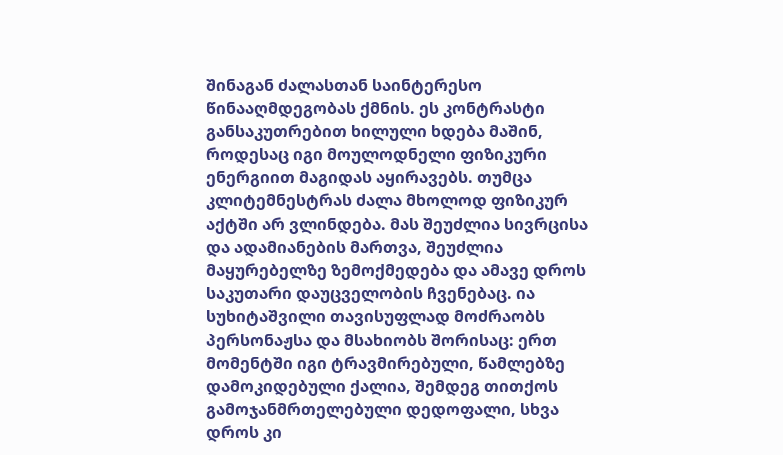შინაგან ძალასთან საინტერესო წინააღმდეგობას ქმნის. ეს კონტრასტი განსაკუთრებით ხილული ხდება მაშინ, როდესაც იგი მოულოდნელი ფიზიკური ენერგიით მაგიდას აყირავებს. თუმცა კლიტემნესტრას ძალა მხოლოდ ფიზიკურ აქტში არ ვლინდება. მას შეუძლია სივრცისა და ადამიანების მართვა, შეუძლია მაყურებელზე ზემოქმედება და ამავე დროს საკუთარი დაუცველობის ჩვენებაც. ია სუხიტაშვილი თავისუფლად მოძრაობს პერსონაჟსა და მსახიობს შორისაც: ერთ მომენტში იგი ტრავმირებული, წამლებზე დამოკიდებული ქალია, შემდეგ თითქოს გამოჯანმრთელებული დედოფალი, სხვა დროს კი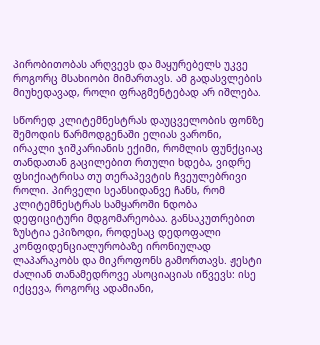პირობითობას არღვევს და მაყურებელს უკვე როგორც მსახიობი მიმართავს. ამ გადასვლების მიუხედავად, როლი ფრაგმენტებად არ იშლება.

სწორედ კლიტემნესტრას დაუცველობის ფონზე შემოდის წარმოდგენაში ელიას ვარონი, ირაკლი ჯიშკარიანის ექიმი, რომლის ფუნქციაც თანდათან გაცილებით რთული ხდება, ვიდრე ფსიქიატრისა თუ თერაპევტის ჩვეულებრივი როლი. პირველი სეანსიდანვე ჩანს, რომ კლიტემნესტრას სამყაროში ნდობა დეფიციტური მდგომარეობაა. განსაკუთრებით ზუსტია ეპიზოდი, როდესაც დედოფალი კონფიდენციალურობაზე ირონიულად ლაპარაკობს და მიკროფონს გამორთავს. ჟესტი ძალიან თანამედროვე ასოციაციას იწვევს: ისე იქცევა, როგორც ადამიანი,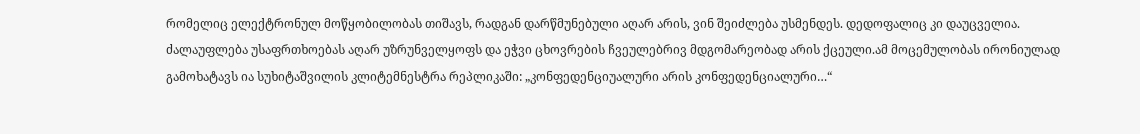რომელიც ელექტრონულ მოწყობილობას თიშავს, რადგან დარწმუნებული აღარ არის, ვინ შეიძლება უსმენდეს. დედოფალიც კი დაუცველია. ძალაუფლება უსაფრთხოებას აღარ უზრუნველყოფს და ეჭვი ცხოვრების ჩვეულებრივ მდგომარეობად არის ქცეული.ამ მოცემულობას ირონიულად გამოხატავს ია სუხიტაშვილის კლიტემნესტრა რეპლიკაში: „კონფედენციუალური არის კონფედენციალური…“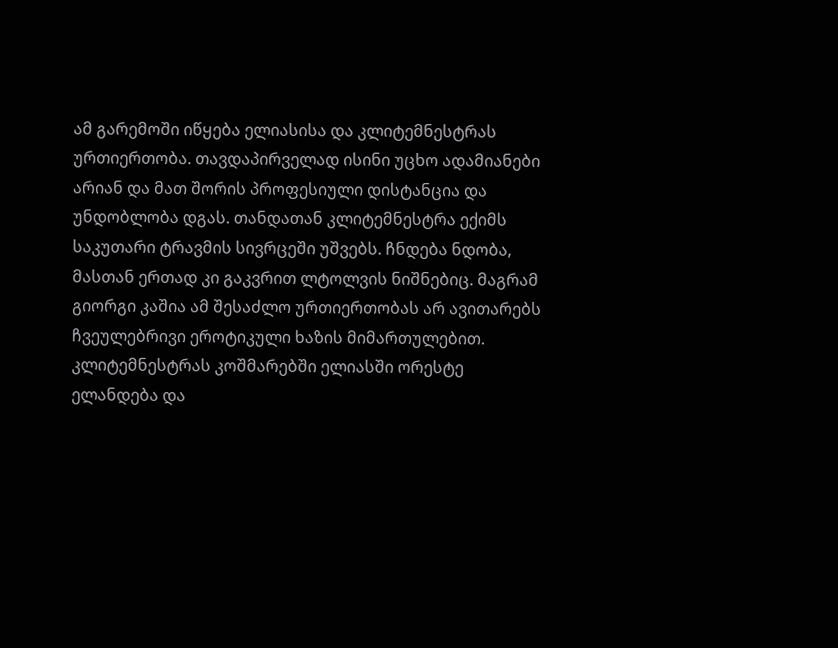ამ გარემოში იწყება ელიასისა და კლიტემნესტრას ურთიერთობა. თავდაპირველად ისინი უცხო ადამიანები არიან და მათ შორის პროფესიული დისტანცია და უნდობლობა დგას. თანდათან კლიტემნესტრა ექიმს საკუთარი ტრავმის სივრცეში უშვებს. ჩნდება ნდობა, მასთან ერთად კი გაკვრით ლტოლვის ნიშნებიც. მაგრამ გიორგი კაშია ამ შესაძლო ურთიერთობას არ ავითარებს ჩვეულებრივი ეროტიკული ხაზის მიმართულებით. კლიტემნესტრას კოშმარებში ელიასში ორესტე ელანდება და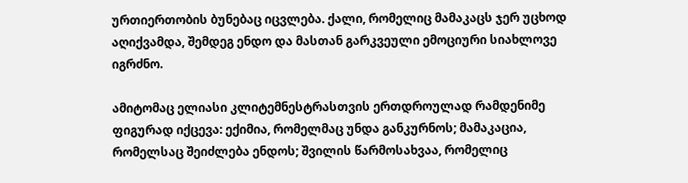ურთიერთობის ბუნებაც იცვლება. ქალი, რომელიც მამაკაცს ჯერ უცხოდ აღიქვამდა, შემდეგ ენდო და მასთან გარკვეული ემოციური სიახლოვე იგრძნო.

ამიტომაც ელიასი კლიტემნესტრასთვის ერთდროულად რამდენიმე ფიგურად იქცევა: ექიმია, რომელმაც უნდა განკურნოს; მამაკაცია, რომელსაც შეიძლება ენდოს; შვილის წარმოსახვაა, რომელიც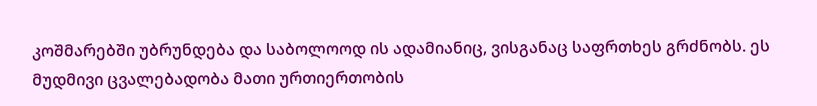კოშმარებში უბრუნდება და საბოლოოდ ის ადამიანიც, ვისგანაც საფრთხეს გრძნობს. ეს მუდმივი ცვალებადობა მათი ურთიერთობის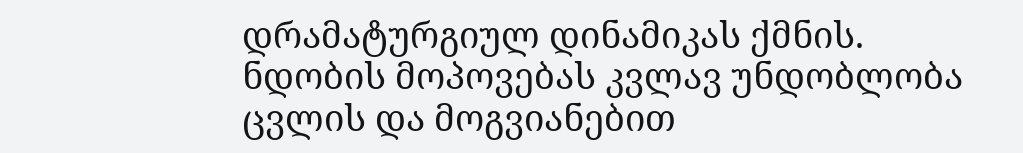დრამატურგიულ დინამიკას ქმნის. ნდობის მოპოვებას კვლავ უნდობლობა ცვლის და მოგვიანებით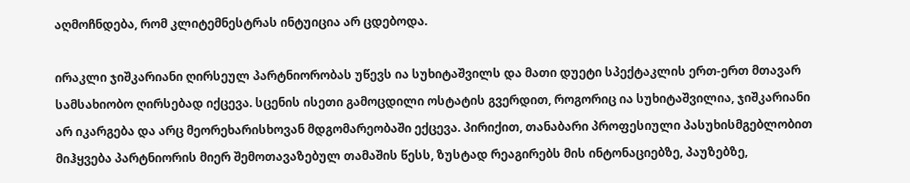აღმოჩნდება, რომ კლიტემნესტრას ინტუიცია არ ცდებოდა.

ირაკლი ჯიშკარიანი ღირსეულ პარტნიორობას უწევს ია სუხიტაშვილს და მათი დუეტი სპექტაკლის ერთ-ერთ მთავარ სამსახიობო ღირსებად იქცევა. სცენის ისეთი გამოცდილი ოსტატის გვერდით, როგორიც ია სუხიტაშვილია, ჯიშკარიანი არ იკარგება და არც მეორეხარისხოვან მდგომარეობაში ექცევა. პირიქით, თანაბარი პროფესიული პასუხისმგებლობით მიჰყვება პარტნიორის მიერ შემოთავაზებულ თამაშის წესს, ზუსტად რეაგირებს მის ინტონაციებზე, პაუზებზე,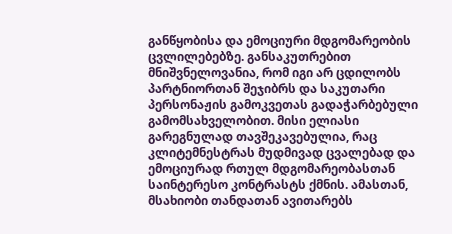განწყობისა და ემოციური მდგომარეობის ცვლილებებზე. განსაკუთრებით მნიშვნელოვანია, რომ იგი არ ცდილობს პარტნიორთან შეჯიბრს და საკუთარი პერსონაჟის გამოკვეთას გადაჭარბებული გამომსახველობით. მისი ელიასი გარეგნულად თავშეკავებულია, რაც კლიტემნესტრას მუდმივად ცვალებად და ემოციურად რთულ მდგომარეობასთან საინტერესო კონტრასტს ქმნის. ამასთან, მსახიობი თანდათან ავითარებს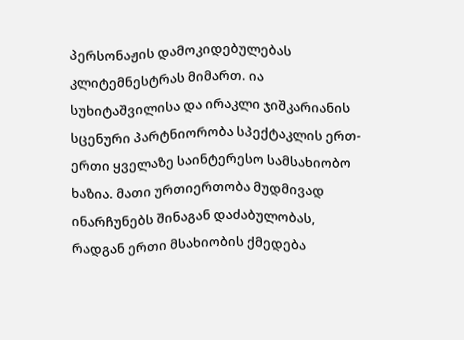პერსონაჟის დამოკიდებულებას კლიტემნესტრას მიმართ. ია სუხიტაშვილისა და ირაკლი ჯიშკარიანის სცენური პარტნიორობა სპექტაკლის ერთ-ერთი ყველაზე საინტერესო სამსახიობო ხაზია. მათი ურთიერთობა მუდმივად ინარჩუნებს შინაგან დაძაბულობას, რადგან ერთი მსახიობის ქმედება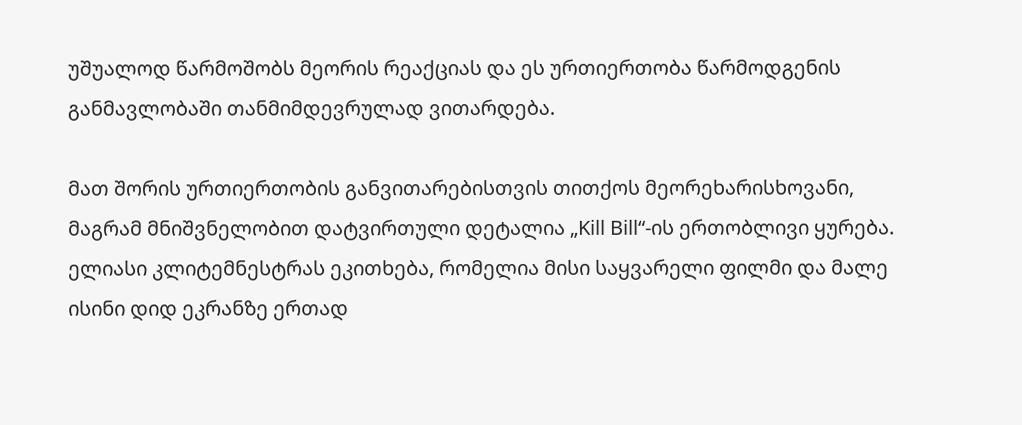უშუალოდ წარმოშობს მეორის რეაქციას და ეს ურთიერთობა წარმოდგენის განმავლობაში თანმიმდევრულად ვითარდება.

მათ შორის ურთიერთობის განვითარებისთვის თითქოს მეორეხარისხოვანი, მაგრამ მნიშვნელობით დატვირთული დეტალია „Kill Bill“-ის ერთობლივი ყურება. ელიასი კლიტემნესტრას ეკითხება, რომელია მისი საყვარელი ფილმი და მალე ისინი დიდ ეკრანზე ერთად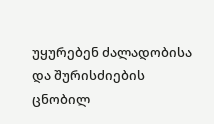უყურებენ ძალადობისა და შურისძიების ცნობილ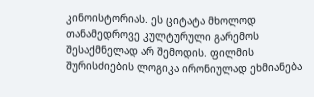კინოისტორიას. ეს ციტატა მხოლოდ თანამედროვე კულტურული გარემოს შესაქმნელად არ შემოდის. ფილმის შურისძიების ლოგიკა ირონიულად ეხმიანება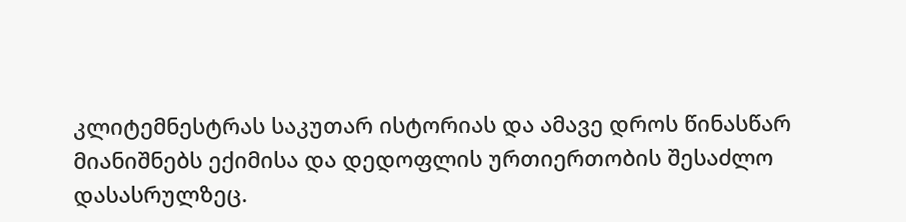კლიტემნესტრას საკუთარ ისტორიას და ამავე დროს წინასწარ მიანიშნებს ექიმისა და დედოფლის ურთიერთობის შესაძლო დასასრულზეც.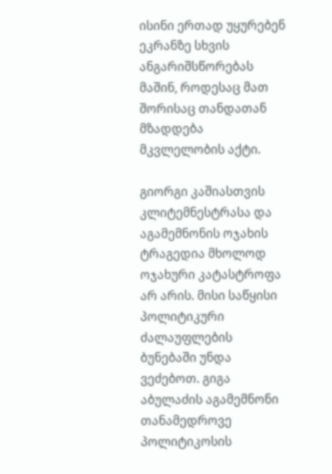ისინი ერთად უყურებენ ეკრანზე სხვის ანგარიშსწორებას მაშინ, როდესაც მათ შორისაც თანდათან მზადდება მკვლელობის აქტი.

გიორგი კაშიასთვის კლიტემნესტრასა და აგამემნონის ოჯახის ტრაგედია მხოლოდ ოჯახური კატასტროფა არ არის. მისი საწყისი პოლიტიკური ძალაუფლების ბუნებაში უნდა ვეძებოთ. გიგა აბულაძის აგამემნონი თანამედროვე პოლიტიკოსის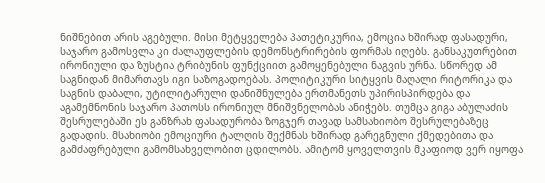ნიშნებით არის აგებული. მისი მეტყველება პათეტიკურია, ემოცია ხშირად ფასადური, საჯარო გამოსვლა კი ძალაუფლების დემონსტრირების ფორმას იღებს. განსაკუთრებით ირონიული და ზუსტია ტრიბუნის ფუნქციით გამოყენებული ნაგვის ურნა. სწორედ ამ საგნიდან მიმართავს იგი საზოგადოებას. პოლიტიკური სიტყვის მაღალი რიტორიკა და საგნის დაბალი, უტილიტარული დანიშნულება ერთმანეთს უპირისპირდება და აგამემნონის საჯარო პათოსს ირონიულ მნიშვნელობას ანიჭებს. თუმცა გიგა აბულაძის შესრულებაში ეს განზრახ ფასადურობა ზოგჯერ თავად სამსახიობო შესრულებაზეც გადადის. მსახიობი ემოციური ტალღის შექმნას ხშირად გარეგნული ქმედებითა და გამძაფრებული გამომსახველობით ცდილობს. ამიტომ ყოველთვის მკაფიოდ ვერ იყოფა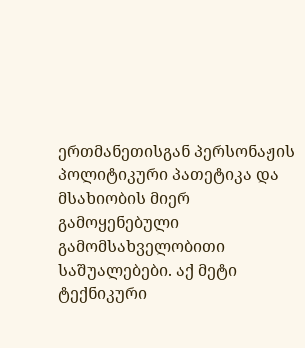ერთმანეთისგან პერსონაჟის პოლიტიკური პათეტიკა და მსახიობის მიერ გამოყენებული გამომსახველობითი საშუალებები. აქ მეტი ტექნიკური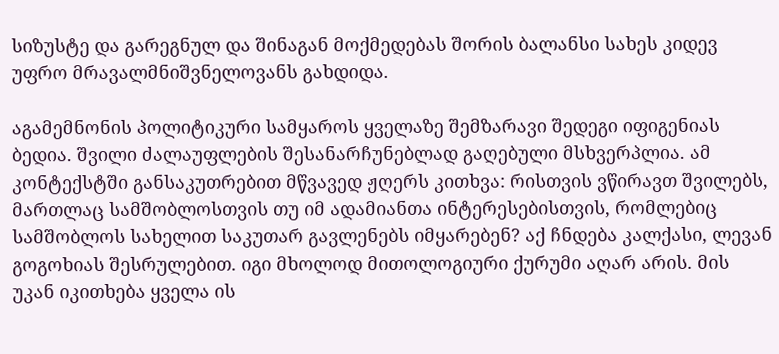სიზუსტე და გარეგნულ და შინაგან მოქმედებას შორის ბალანსი სახეს კიდევ უფრო მრავალმნიშვნელოვანს გახდიდა.

აგამემნონის პოლიტიკური სამყაროს ყველაზე შემზარავი შედეგი იფიგენიას ბედია. შვილი ძალაუფლების შესანარჩუნებლად გაღებული მსხვერპლია. ამ კონტექსტში განსაკუთრებით მწვავედ ჟღერს კითხვა: რისთვის ვწირავთ შვილებს, მართლაც სამშობლოსთვის თუ იმ ადამიანთა ინტერესებისთვის, რომლებიც სამშობლოს სახელით საკუთარ გავლენებს იმყარებენ? აქ ჩნდება კალქასი, ლევან გოგოხიას შესრულებით. იგი მხოლოდ მითოლოგიური ქურუმი აღარ არის. მის უკან იკითხება ყველა ის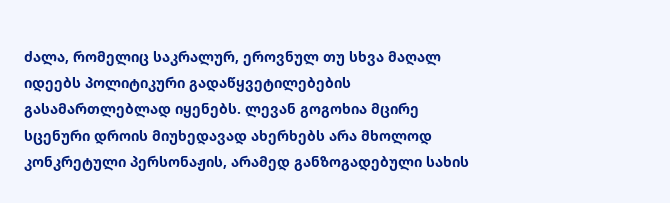ძალა, რომელიც საკრალურ, ეროვნულ თუ სხვა მაღალ იდეებს პოლიტიკური გადაწყვეტილებების გასამართლებლად იყენებს. ლევან გოგოხია მცირე სცენური დროის მიუხედავად ახერხებს არა მხოლოდ კონკრეტული პერსონაჟის, არამედ განზოგადებული სახის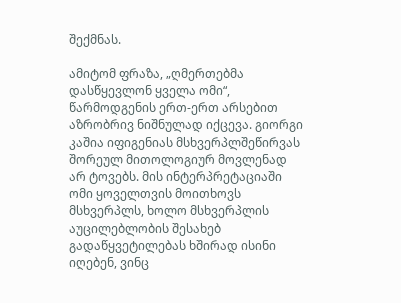შექმნას.

ამიტომ ფრაზა, „ღმერთებმა დასწყევლონ ყველა ომი“, წარმოდგენის ერთ-ერთ არსებით აზრობრივ ნიშნულად იქცევა. გიორგი კაშია იფიგენიას მსხვერპლშეწირვას შორეულ მითოლოგიურ მოვლენად არ ტოვებს. მის ინტერპრეტაციაში ომი ყოველთვის მოითხოვს მსხვერპლს, ხოლო მსხვერპლის აუცილებლობის შესახებ გადაწყვეტილებას ხშირად ისინი იღებენ, ვინც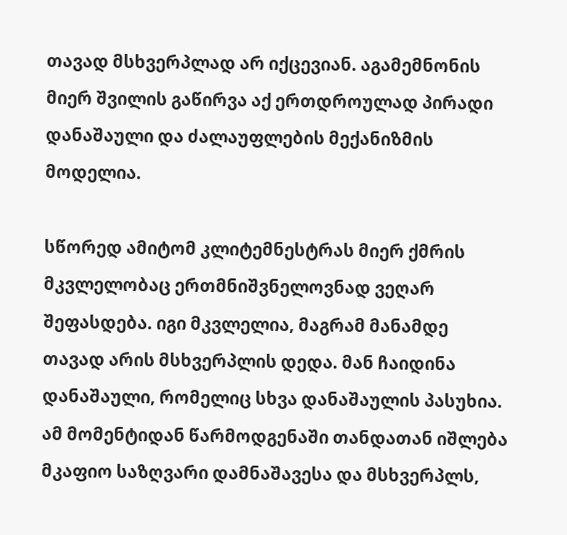თავად მსხვერპლად არ იქცევიან. აგამემნონის მიერ შვილის გაწირვა აქ ერთდროულად პირადი დანაშაული და ძალაუფლების მექანიზმის მოდელია.

სწორედ ამიტომ კლიტემნესტრას მიერ ქმრის მკვლელობაც ერთმნიშვნელოვნად ვეღარ შეფასდება. იგი მკვლელია, მაგრამ მანამდე თავად არის მსხვერპლის დედა. მან ჩაიდინა დანაშაული, რომელიც სხვა დანაშაულის პასუხია. ამ მომენტიდან წარმოდგენაში თანდათან იშლება მკაფიო საზღვარი დამნაშავესა და მსხვერპლს,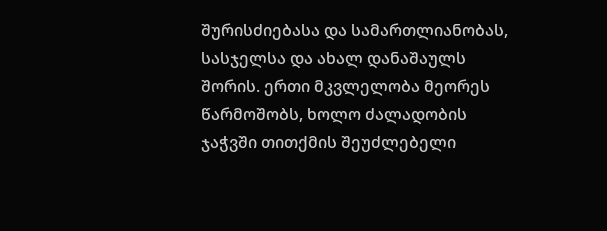შურისძიებასა და სამართლიანობას, სასჯელსა და ახალ დანაშაულს შორის. ერთი მკვლელობა მეორეს წარმოშობს, ხოლო ძალადობის ჯაჭვში თითქმის შეუძლებელი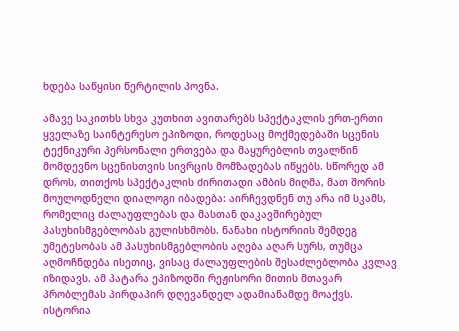ხდება საწყისი წერტილის პოვნა.

ამავე საკითხს სხვა კუთხით ავითარებს სპექტაკლის ერთ-ერთი ყველაზე საინტერესო ეპიზოდი, როდესაც მოქმედებაში სცენის ტექნიკური პერსონალი ერთვება და მაყურებლის თვალწინ მომდევნო სცენისთვის სივრცის მომზადებას იწყებს. სწორედ ამ დროს, თითქოს სპექტაკლის ძირითადი ამბის მიღმა, მათ შორის მოულოდნელი დიალოგი იბადება: აირჩევდნენ თუ არა იმ სკამს, რომელიც ძალაუფლებას და მასთან დაკავშირებულ პასუხისმგებლობას გულისხმობს. ნანახი ისტორიის შემდეგ უმეტესობას ამ პასუხისმგებლობის აღება აღარ სურს, თუმცა აღმოჩნდება ისეთიც, ვისაც ძალაუფლების შესაძლებლობა კვლავ იზიდავს. ამ პატარა ეპიზოდში რეჟისორი მითის მთავარ პრობლემას პირდაპირ დღევანდელ ადამიანამდე მოაქვს. ისტორია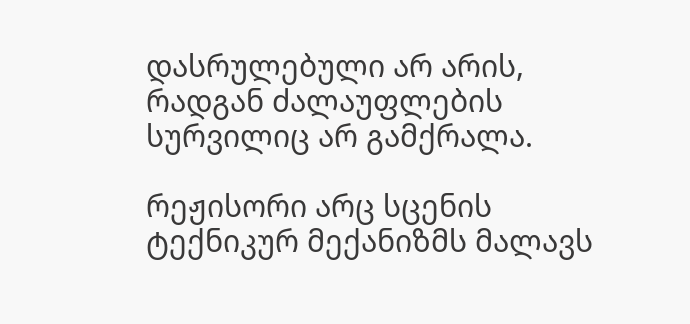დასრულებული არ არის, რადგან ძალაუფლების სურვილიც არ გამქრალა.

რეჟისორი არც სცენის ტექნიკურ მექანიზმს მალავს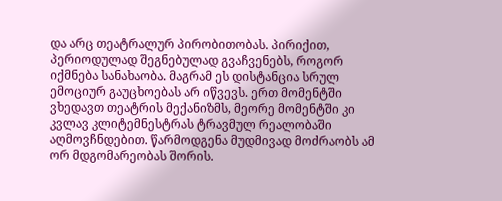და არც თეატრალურ პირობითობას. პირიქით, პერიოდულად შეგნებულად გვაჩვენებს, როგორ იქმნება სანახაობა. მაგრამ ეს დისტანცია სრულ ემოციურ გაუცხოებას არ იწვევს. ერთ მომენტში ვხედავთ თეატრის მექანიზმს, მეორე მომენტში კი კვლავ კლიტემნესტრას ტრავმულ რეალობაში აღმოვჩნდებით. წარმოდგენა მუდმივად მოძრაობს ამ ორ მდგომარეობას შორის.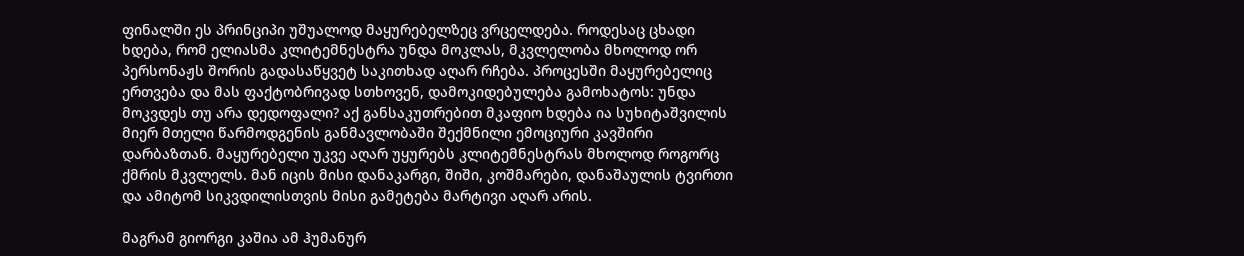ფინალში ეს პრინციპი უშუალოდ მაყურებელზეც ვრცელდება. როდესაც ცხადი ხდება, რომ ელიასმა კლიტემნესტრა უნდა მოკლას, მკვლელობა მხოლოდ ორ პერსონაჟს შორის გადასაწყვეტ საკითხად აღარ რჩება. პროცესში მაყურებელიც ერთვება და მას ფაქტობრივად სთხოვენ, დამოკიდებულება გამოხატოს: უნდა მოკვდეს თუ არა დედოფალი? აქ განსაკუთრებით მკაფიო ხდება ია სუხიტაშვილის მიერ მთელი წარმოდგენის განმავლობაში შექმნილი ემოციური კავშირი დარბაზთან. მაყურებელი უკვე აღარ უყურებს კლიტემნესტრას მხოლოდ როგორც ქმრის მკვლელს. მან იცის მისი დანაკარგი, შიში, კოშმარები, დანაშაულის ტვირთი და ამიტომ სიკვდილისთვის მისი გამეტება მარტივი აღარ არის.

მაგრამ გიორგი კაშია ამ ჰუმანურ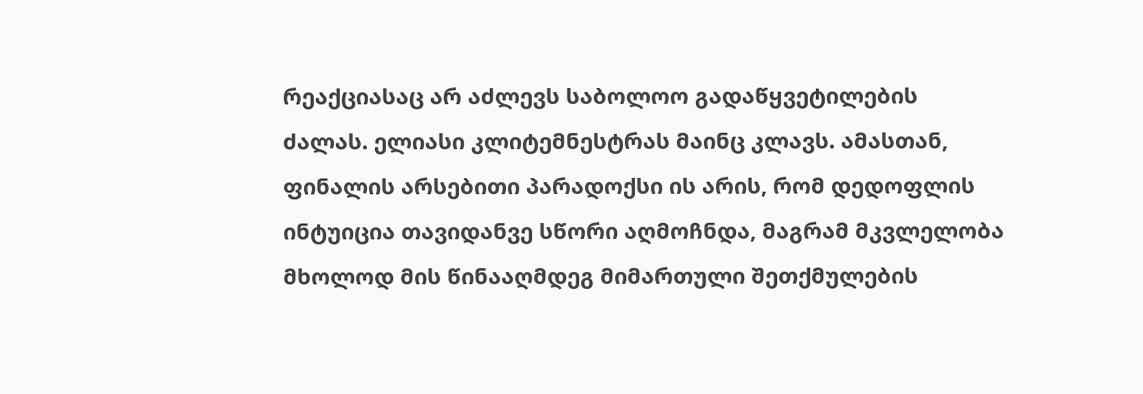რეაქციასაც არ აძლევს საბოლოო გადაწყვეტილების ძალას. ელიასი კლიტემნესტრას მაინც კლავს. ამასთან, ფინალის არსებითი პარადოქსი ის არის, რომ დედოფლის ინტუიცია თავიდანვე სწორი აღმოჩნდა, მაგრამ მკვლელობა მხოლოდ მის წინააღმდეგ მიმართული შეთქმულების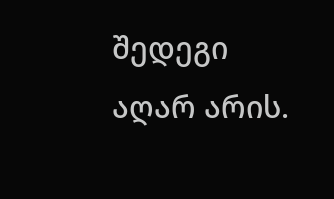შედეგი აღარ არის.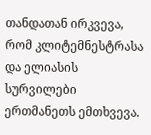თანდათან ირკვევა, რომ კლიტემნესტრასა და ელიასის სურვილები ერთმანეთს ემთხვევა.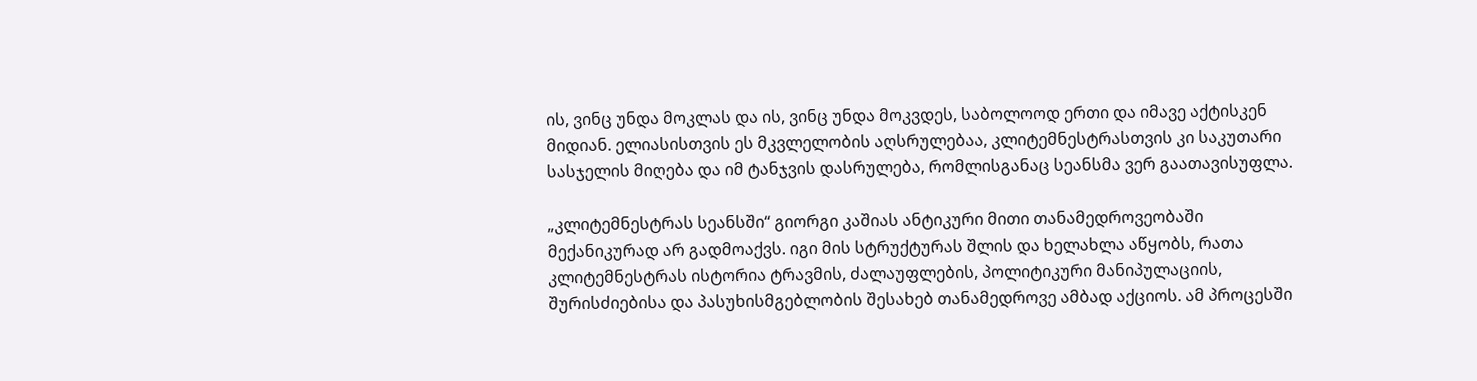ის, ვინც უნდა მოკლას და ის, ვინც უნდა მოკვდეს, საბოლოოდ ერთი და იმავე აქტისკენ მიდიან. ელიასისთვის ეს მკვლელობის აღსრულებაა, კლიტემნესტრასთვის კი საკუთარი სასჯელის მიღება და იმ ტანჯვის დასრულება, რომლისგანაც სეანსმა ვერ გაათავისუფლა.

„კლიტემნესტრას სეანსში“ გიორგი კაშიას ანტიკური მითი თანამედროვეობაში მექანიკურად არ გადმოაქვს. იგი მის სტრუქტურას შლის და ხელახლა აწყობს, რათა კლიტემნესტრას ისტორია ტრავმის, ძალაუფლების, პოლიტიკური მანიპულაციის, შურისძიებისა და პასუხისმგებლობის შესახებ თანამედროვე ამბად აქციოს. ამ პროცესში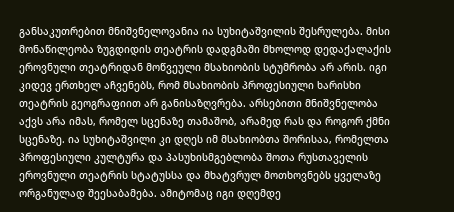განსაკუთრებით მნიშვნელოვანია ია სუხიტაშვილის შესრულება. მისი მონაწილეობა ზუგდიდის თეატრის დადგმაში მხოლოდ დედაქალაქის ეროვნული თეატრიდან მოწვეული მსახიობის სტუმრობა არ არის. იგი კიდევ ერთხელ აჩვენებს, რომ მსახიობის პროფესიული ხარისხი თეატრის გეოგრაფიით არ განისაზღვრება. არსებითი მნიშვნელობა აქვს არა იმას, რომელ სცენაზე თამაშობ, არამედ რას და როგორ ქმნი სცენაზე. ია სუხიტაშვილი კი დღეს იმ მსახიობთა შორისაა, რომელთა პროფესიული კულტურა და პასუხისმგებლობა შოთა რუსთაველის ეროვნული თეატრის სტატუსსა და მხატვრულ მოთხოვნებს ყველაზე ორგანულად შეესაბამება. ამიტომაც იგი დღემდე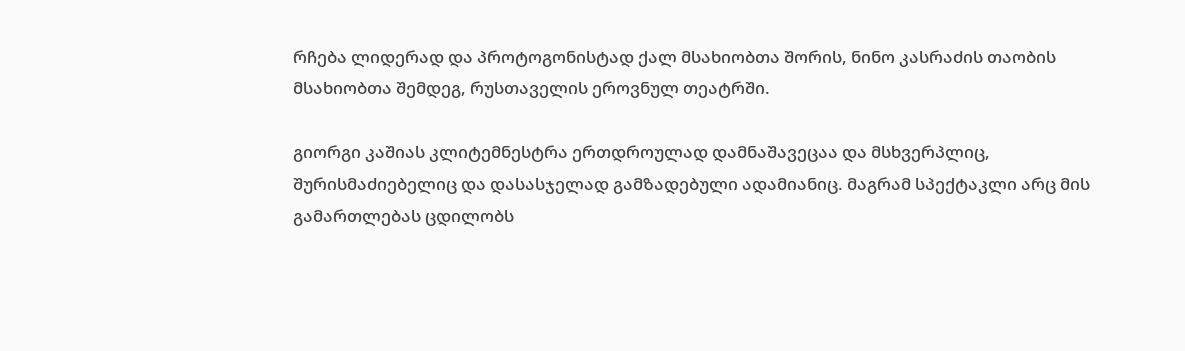რჩება ლიდერად და პროტოგონისტად ქალ მსახიობთა შორის, ნინო კასრაძის თაობის მსახიობთა შემდეგ, რუსთაველის ეროვნულ თეატრში.

გიორგი კაშიას კლიტემნესტრა ერთდროულად დამნაშავეცაა და მსხვერპლიც, შურისმაძიებელიც და დასასჯელად გამზადებული ადამიანიც. მაგრამ სპექტაკლი არც მის გამართლებას ცდილობს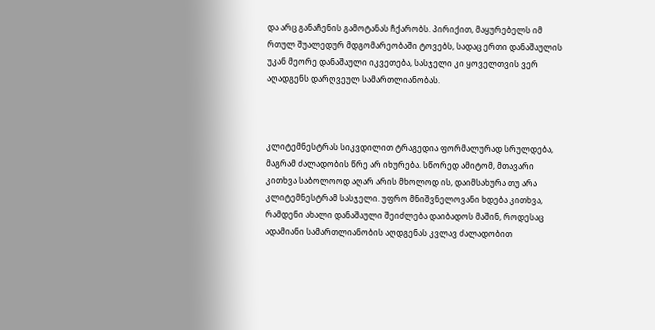და არც განაჩენის გამოტანას ჩქარობს. პირიქით, მაყურებელს იმ რთულ შუალედურ მდგომარეობაში ტოვებს, სადაც ერთი დანაშაულის უკან მეორე დანაშაული იკვეთება, სასჯელი კი ყოველთვის ვერ აღადგენს დარღვეულ სამართლიანობას.



კლიტემნესტრას სიკვდილით ტრაგედია ფორმალურად სრულდება, მაგრამ ძალადობის წრე არ იხურება. სწორედ ამიტომ, მთავარი კითხვა საბოლოოდ აღარ არის მხოლოდ ის, დაიმსახურა თუ არა კლიტემნესტრამ სასჯელი. უფრო მნიშვნელოვანი ხდება კითხვა, რამდენი ახალი დანაშაული შეიძლება დაიბადოს მაშინ, როდესაც ადამიანი სამართლიანობის აღდგენას კვლავ ძალადობით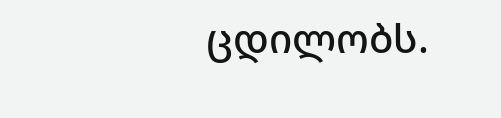ცდილობს.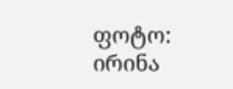ფოტო: ირინა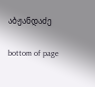აბჟანდაძე

bottom of page